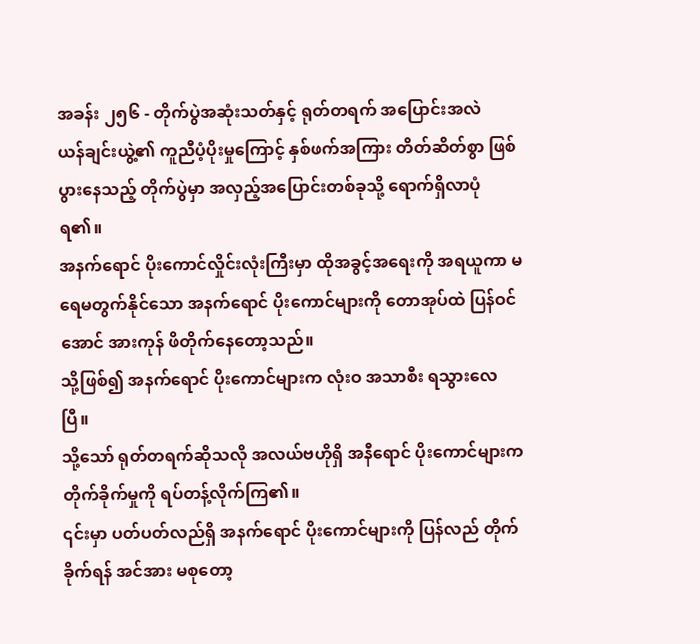အခန်း ၂၅၆ - တိုက်ပွဲအဆုံးသတ်နှင့် ရုတ်တရက် အပြောင်းအလဲ
ယန်ချင်းယွဲ့၏ ကူညီပံ့ပိုးမှုကြောင့် နှစ်ဖက်အကြား တိတ်ဆိတ်စွာ ဖြစ်ပွားနေသည့် တိုက်ပွဲမှာ အလှည့်အပြောင်းတစ်ခုသို့ ရောက်ရှိလာပုံရ၏။
အနက်ရောင် ပိုးကောင်လှိုင်းလုံးကြီးမှာ ထိုအခွင့်အရေးကို အရယူကာ မရေမတွက်နိုင်သော အနက်ရောင် ပိုးကောင်များကို တောအုပ်ထဲ ပြန်ဝင်အောင် အားကုန် ဖိတိုက်နေတော့သည်။
သို့ဖြစ်၍ အနက်ရောင် ပိုးကောင်များက လုံးဝ အသာစီး ရသွားလေပြီ။
သို့သော် ရုတ်တရက်ဆိုသလို အလယ်ဗဟိုရှိ အနီရောင် ပိုးကောင်များက တိုက်ခိုက်မှုကို ရပ်တန့်လိုက်ကြ၏။
၎င်းမှာ ပတ်ပတ်လည်ရှိ အနက်ရောင် ပိုးကောင်များကို ပြန်လည် တိုက်ခိုက်ရန် အင်အား မစုတော့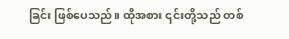ခြင်း ဖြစ်ပေသည်။ ထိုအစား ၎င်းတို့သည် တစ်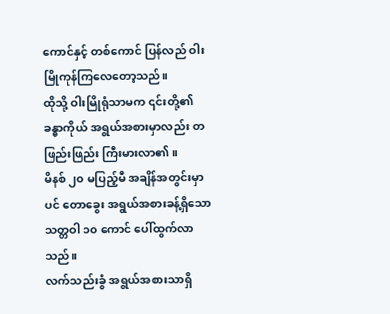ကောင်နှင့် တစ်ကောင် ပြန်လည် ဝါးမြိုကုန်ကြလေတော့သည်။
ထိုသို့ ဝါးမြိုရုံသာမက ၎င်းတို့၏ ခန္ဓာကိုယ် အရွယ်အစားမှာလည်း တဖြည်းဖြည်း ကြီးမားလာ၏။
မိနစ် ၂၀ မပြည့်မီ အချိန်အတွင်းမှာပင် တောခွေး အရွယ်အစားခန့်ရှိသော သတ္တဝါ ၁၀ ကောင် ပေါ်ထွက်လာသည်။
လက်သည်းခွံ အရွယ်အစားသာရှိ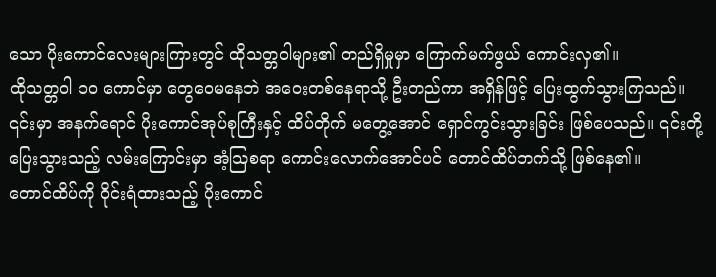သော ပိုးကောင်လေးများကြားတွင် ထိုသတ္တဝါများ၏ တည်ရှိမှုမှာ ကြောက်မက်ဖွယ် ကောင်းလှ၏။
ထိုသတ္တဝါ ၁၀ ကောင်မှာ တွေဝေမနေဘဲ အဝေးတစ်နေရာသို့ ဦးတည်ကာ အရှိန်ဖြင့် ပြေးထွက်သွားကြသည်။
၎င်းမှာ အနက်ရောင် ပိုးကောင်အုပ်စုကြီးနှင့် ထိပ်တိုက် မတွေ့အောင် ရှောင်ကွင်းသွားခြင်း ဖြစ်ပေသည်။ ၎င်းတို့ ပြေးသွားသည့် လမ်းကြောင်းမှာ အံ့သြစရာ ကောင်းလောက်အောင်ပင် တောင်ထိပ်ဘက်သို့ ဖြစ်နေ၏။
တောင်ထိပ်ကို ဝိုင်းရံထားသည့် ပိုးကောင်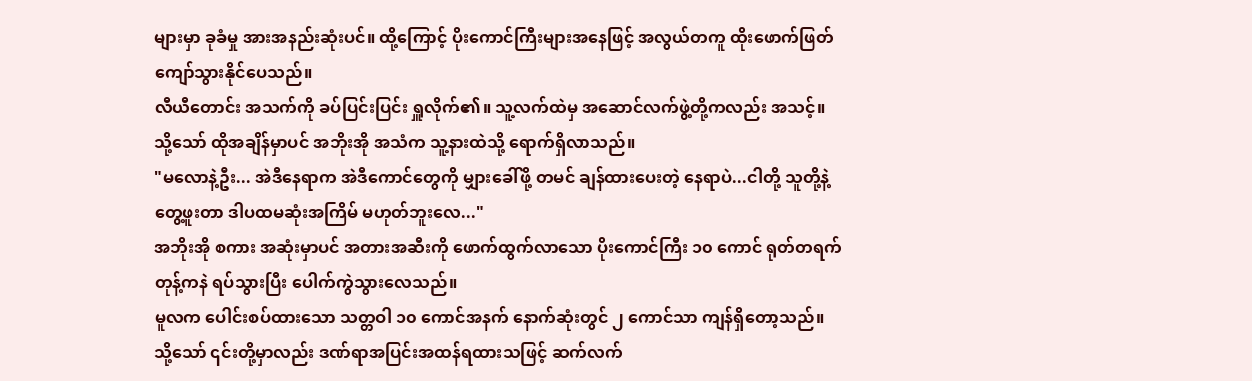များမှာ ခုခံမှု အားအနည်းဆုံးပင်။ ထို့ကြောင့် ပိုးကောင်ကြီးများအနေဖြင့် အလွယ်တကူ ထိုးဖောက်ဖြတ်ကျော်သွားနိုင်ပေသည်။
လီယီတောင်း အသက်ကို ခပ်ပြင်းပြင်း ရှူလိုက်၏။ သူ့လက်ထဲမှ အဆောင်လက်ဖွဲ့တို့ကလည်း အသင့်။
သို့သော် ထိုအချိန်မှာပင် အဘိုးအို အသံက သူ့နားထဲသို့ ရောက်ရှိလာသည်။
"မလောနဲ့ဦး... အဲဒီနေရာက အဲဒီကောင်တွေကို မျှားခေါ်ဖို့ တမင် ချန်ထားပေးတဲ့ နေရာပဲ...ငါတို့ သူတို့နဲ့ တွေ့ဖူးတာ ဒါပထမဆုံးအကြိမ် မဟုတ်ဘူးလေ..."
အဘိုးအို စကား အဆုံးမှာပင် အတားအဆီးကို ဖောက်ထွက်လာသော ပိုးကောင်ကြီး ၁၀ ကောင် ရုတ်တရက် တုန့်ကနဲ ရပ်သွားပြီး ပေါက်ကွဲသွားလေသည်။
မူလက ပေါင်းစပ်ထားသော သတ္တဝါ ၁၀ ကောင်အနက် နောက်ဆုံးတွင် ၂ ကောင်သာ ကျန်ရှိတော့သည်။
သို့သော် ၎င်းတို့မှာလည်း ဒဏ်ရာအပြင်းအထန်ရထားသဖြင့် ဆက်လက်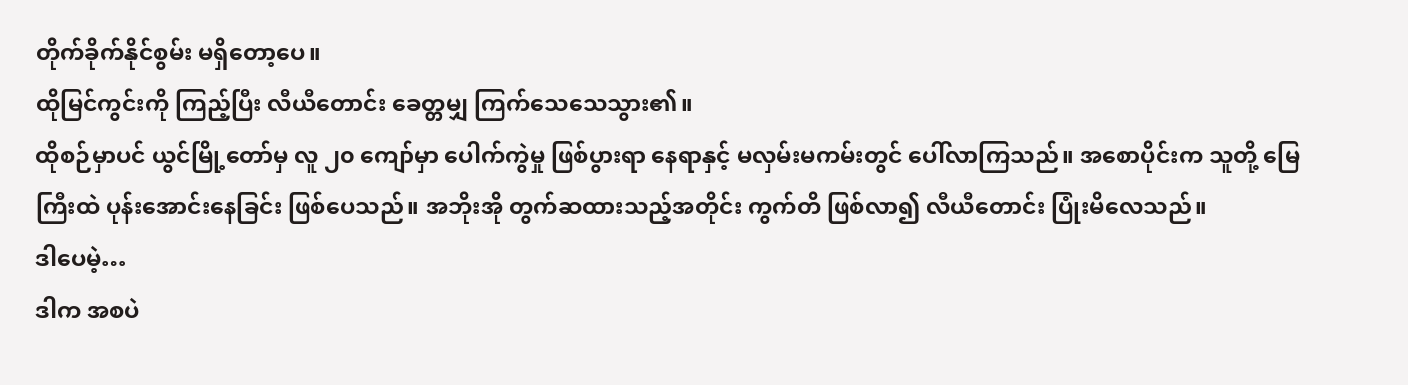တိုက်ခိုက်နိုင်စွမ်း မရှိတော့ပေ။
ထိုမြင်ကွင်းကို ကြည့်ပြီး လီယီတောင်း ခေတ္တမျှ ကြက်သေသေသွား၏။
ထိုစဉ်မှာပင် ယွင်မြို့တော်မှ လူ ၂၀ ကျော်မှာ ပေါက်ကွဲမှု ဖြစ်ပွားရာ နေရာနှင့် မလှမ်းမကမ်းတွင် ပေါ်လာကြသည်။ အစောပိုင်းက သူတို့ မြေကြီးထဲ ပုန်းအောင်းနေခြင်း ဖြစ်ပေသည်။ အဘိုးအို တွက်ဆထားသည့်အတိုင်း ကွက်တိ ဖြစ်လာ၍ လီယီတောင်း ပြုံးမိလေသည်။
ဒါပေမဲ့…
ဒါက အစပဲ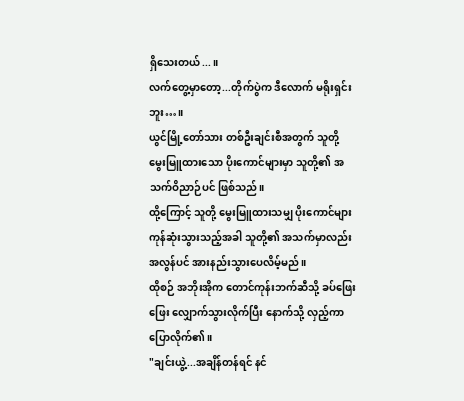ရှိသေးတယ်...။
လက်တွေ့မှာတော့...တိုက်ပွဲက ဒီလောက် မရိုးရှင်းဘူး…။
ယွင်မြို့တော်သား တစ်ဦးချင်းစီအတွက် သူတို့ မွေးမြူထားသော ပိုးကောင်များမှာ သူတို့၏ အသက်ဝိညာဉ်ပင် ဖြစ်သည်။
ထို့ကြောင့် သူတို့ မွေးမြူထားသမျှ ပိုးကောင်များ ကုန်ဆုံးသွားသည့်အခါ သူတို့၏ အသက်မှာလည်း အလွန်ပင် အားနည်းသွားပေလိမ့်မည်။
ထိုစဉ် အဘိုးအိုက တောင်ကုန်းဘက်ဆီသို့ ခပ်ဖြေးဖြေး လျှောက်သွားလိုက်ပြီး နောက်သို့ လှည့်ကာ ပြောလိုက်၏။
"ချင်းယွဲ့...အချိန်တန်ရင် နင်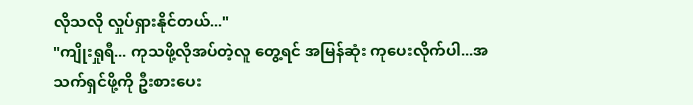လိုသလို လှုပ်ရှားနိုင်တယ်..."
"ကျိုးရှုရီ... ကုသဖို့လိုအပ်တဲ့လူ တွေ့ရင် အမြန်ဆုံး ကုပေးလိုက်ပါ...အသက်ရှင်ဖို့ကို ဦးစားပေး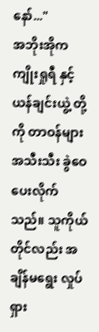နော်..."
အဘိုးအိုက ကျိုးရှုရီ နှင့် ယန်ချင်းယွဲ့ တို့ကို တာဝန်များ အသီးသီး ခွဲဝေပေးလိုက်သည်။ သူကိုယ်တိုင်လည်း အချိန်မရွေး လှုပ်ရှား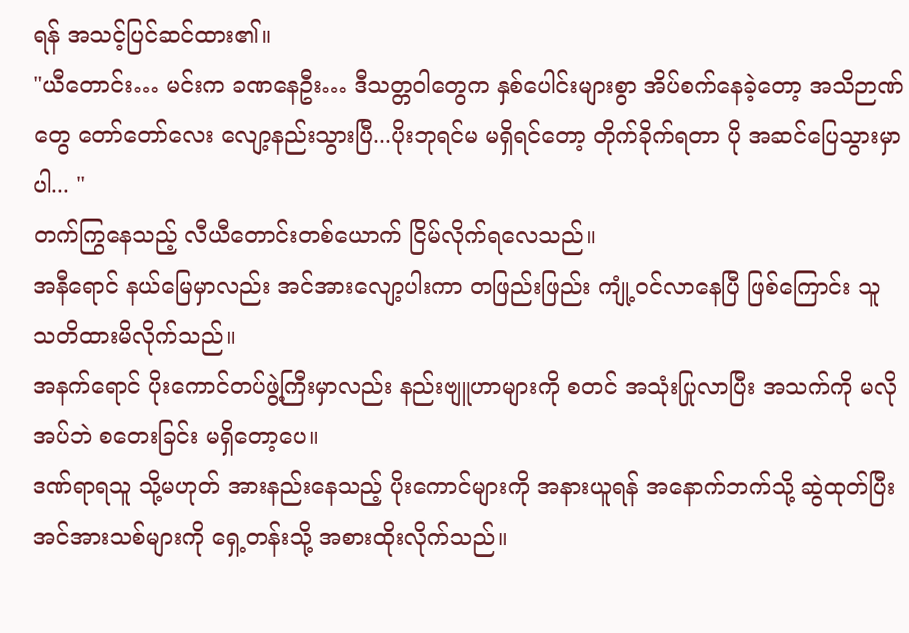ရန် အသင့်ပြင်ဆင်ထား၏။
"ယီတောင်း… မင်းက ခဏနေဦး… ဒီသတ္တဝါတွေက နှစ်ပေါင်းများစွာ အိပ်စက်နေခဲ့တော့ အသိဉာဏ်တွေ တော်တော်လေး လျော့နည်းသွားပြီ...ပိုးဘုရင်မ မရှိရင်တော့ တိုက်ခိုက်ရတာ ပို အဆင်ပြေသွားမှာပါ... "
တက်ကြွနေသည့် လီယီတောင်းတစ်ယောက် ငြိမ်လိုက်ရလေသည်။
အနီရောင် နယ်မြေမှာလည်း အင်အားလျော့ပါးကာ တဖြည်းဖြည်း ကျုံ့ဝင်လာနေပြီ ဖြစ်ကြောင်း သူ သတိထားမိလိုက်သည်။
အနက်ရောင် ပိုးကောင်တပ်ဖွဲ့ကြီးမှာလည်း နည်းဗျူဟာများကို စတင် အသုံးပြုလာပြီး အသက်ကို မလိုအပ်ဘဲ စတေးခြင်း မရှိတော့ပေ။
ဒဏ်ရာရသူ သို့မဟုတ် အားနည်းနေသည့် ပိုးကောင်များကို အနားယူရန် အနောက်ဘက်သို့ ဆွဲထုတ်ပြီး အင်အားသစ်များကို ရှေ့တန်းသို့ အစားထိုးလိုက်သည်။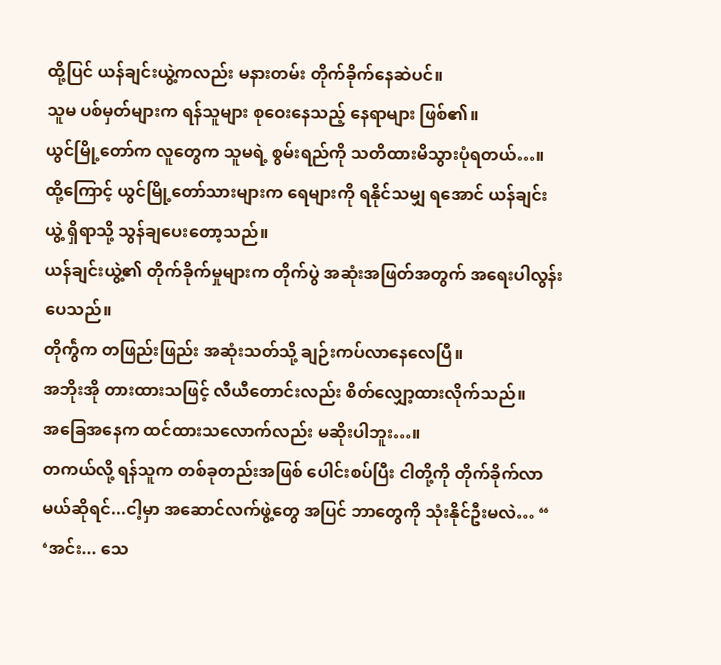ထို့ပြင် ယန်ချင်းယွဲ့ကလည်း မနားတမ်း တိုက်ခိုက်နေဆဲပင်။
သူမ ပစ်မှတ်များက ရန်သူများ စုဝေးနေသည့် နေရာများ ဖြစ်၏။
ယွင်မြို့တော်က လူတွေက သူမရဲ့ စွမ်းရည်ကို သတိထားမိသွားပုံရတယ်…။
ထို့ကြောင့် ယွင်မြို့တော်သားများက ရေများကို ရနိုင်သမျှ ရအောင် ယန်ချင်းယွဲ့ ရှိရာသို့ သွန်ချပေးတော့သည်။
ယန်ချင်းယွဲ့၏ တိုက်ခိုက်မှုများက တိုက်ပွဲ အဆုံးအဖြတ်အတွက် အရေးပါလွန်းပေသည်။
တိုက်ွဲက တဖြည်းဖြည်း အဆုံးသတ်သို့ ချဉ်းကပ်လာနေလေပြီ။
အဘိုးအို တားထားသဖြင့် လီယီတောင်းလည်း စိတ်လျှော့ထားလိုက်သည်။
အခြေအနေက ထင်ထားသလောက်လည်း မဆိုးပါဘူး…။
တကယ်လို့ ရန်သူက တစ်ခုတည်းအဖြစ် ပေါင်းစပ်ပြီး ငါတို့ကို တိုက်ခိုက်လာမယ်ဆိုရင်...ငါ့မှာ အဆောင်လက်ဖွဲ့တွေ အပြင် ဘာတွေကို သုံးနိုင်ဦးမလဲ… “
‘အင်း... သေ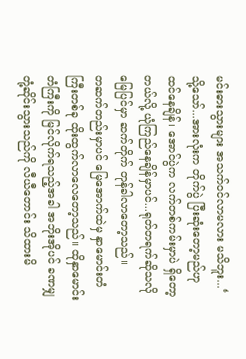မင်းဓားသွားများ အသက်ဝင်လာမလား မသိဘူး...‘
သို့သော်...အားလုံးက တိုက်ပွဲ ပြီးဆုံးတော့မည်ဟု ထင်နေချိန်၊ အောင်ပွဲက လက်တစ်ကမ်းမှာပဲ ရှိတော့တယ်လို့ ယုံကြည်နေချိန်မှာပင်...ရုတ်တရက်ဆိုသလို မြေပြင်မှာ ဆက်တိုက် တုန်ခါလာတော့သည်။
တဆက်တည်းမှာပင် မြေအောက်ထဲမှ နှာမောင်းတံကြီးတစ်ခု ထိုးထွက်လာလေတော့သည်။ ထိုနှာမောင်းတံကြီးကို မြင်လိုက်ရသည့်အခါ အဘိုးအိုပင် ခဏမျှ တုံ့ဆိုင်းသွားသည်ကို လီယီတောင်း သိထားမိ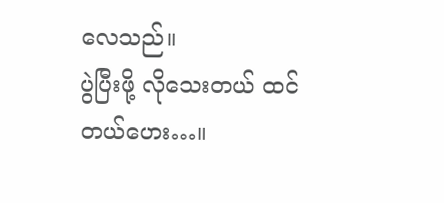လေသည်။
ပွဲပြီးဖို့ လိုသေးတယ် ထင်တယ်ဟေး…။